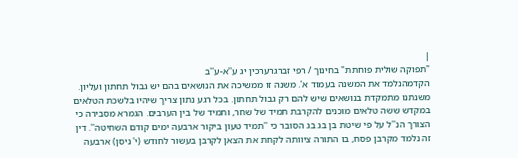|
"תפוקה שולית פוחתת" בחינוך / רפי זברגרערכין יג ע''א-ע''ב
הקדמהנלמד את המשנה בעמוד א'. משנה זו ממשיכה את הנושאים בהם יש גבול תחתון ועליון. משנתנו מתמקדת בנושאים שיש להם רק גבול תחתון. בכל רגע נתון צריך שיהיו בלשכת הטלאים במקדש ששה טלאים מוכנים להקרבת תמיד של שחר, ותמיד של בין הערבים. הגמרא מסבירה כי הצורך הנ''ל על פי שיטת בן בג בג הסובר כי ''תמיד טעון ביקור ארבעה ימים קודם השחיטה''. דין זה נלמד מקרבן פסח, בו התורה ציוותה לקחת את הצאן לקרבן בעשור לחודש (י' ניסן) ארבעה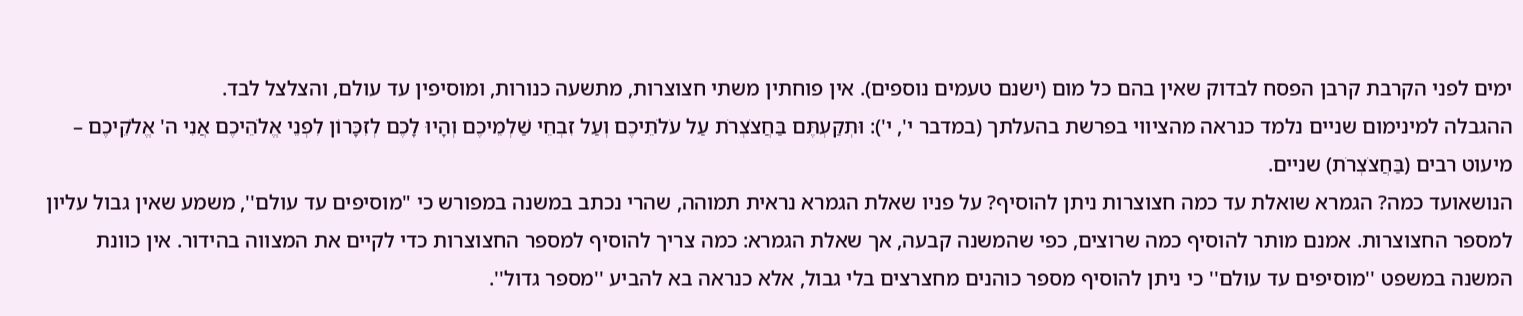ימים לפני הקרבת קרבן הפסח לבדוק שאין בהם כל מום (ישנם טעמים נוספים). אין פוחתין משתי חצוצרות, מתשעה כנורות, ומוסיפין עד עולם, והצלצל לבד.
ההגבלה למינימום שניים נלמד כנראה מהציווי בפרשת בהעלתך (במדבר י', י'): וּתְקַעְתֶּם בַּחֲצֹצְרֹת עַל עֹלֹתֵיכֶם וְעַל זִבְחֵי שַׁלְמֵיכֶם וְהָיוּ לָכֶם לְזִכָּרוֹן לִפְנֵי אֱלֹהֵיכֶם אֲנִי ה' אֱלֹקֵיכֶם – מיעוט רבים (בַּחֲצֹצְרֹת) שניים.
הנושאועד כמה? הגמרא שואלת עד כמה חצוצרות ניתן להוסיף? על פניו שאלת הגמרא נראית תמוהה, שהרי נכתב במשנה במפורש כי "מוסיפים עד עולם'', משמע שאין גבול עליון למספר החצוצרות. אמנם מותר להוסיף כמה שרוצים, כפי שהמשנה קבעה, אך שאלת הגמרא: כמה צריך להוסיף למספר החצוצרות כדי לקיים את המצווה בהידור. אין כוונת המשנה במשפט ''מוסיפים עד עולם'' כי ניתן להוסיף מספר כוהנים מחצרצים בלי גבול, אלא כנראה בא להביע ''מספר גדול''.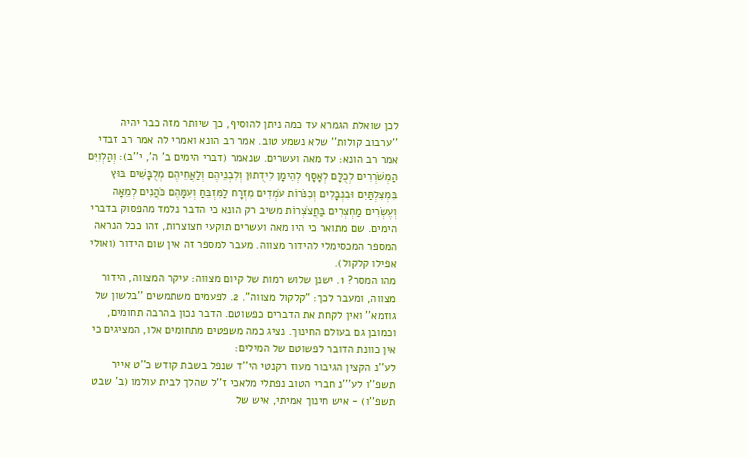לכן שואלת הגמרא עד כמה ניתן להוסיף, כך שיותר מזה כבר יהיה ''ערבוב קולות'' שלא נשמע טוב. אמר רב הונא ואמרי לה אמר רב זבדי אמר רב הונא: עד מאה ועשרים. שנאמר (דברי הימים ב' ה', י''ב): וְהַלְוִיִּם הַמְשֹׁרְרִים לְכֻלָּם לְאָסָף לְהֵימָן לִידֻתוּן וְלִבְנֵיהֶם וְלַאֲחֵיהֶם מְלֻבָּשִׁים בּוּץ בִּמְצִלְתַּיִם וּבִנְבָלִים וְכִנֹּרוֹת עֹמְדִים מִזְרָח לַמִּזְבֵּחַ וְעִמָּהֶם כֹּהֲנִים לְמֵאָה וְעֶשְׂרִים מַחְצְרִים בַּחֲצֹצְרוֹת משיב רק הונא כי הדבר נלמד מהפסוק בדברי הימים. שם מתואר כי היו מאה ועשרים תוקעי חצוצרות, זהו ככל הנראה המספר המכסימלי להידור מצווה. מעבר למספר זה אין שום הידור (ואולי אפילו קלקול).
מהו המסר? 1. ישנן שלוש רמות של קיום מצווה: עיקר המצווה, הידור מצווה, ומעבר לכך: "קלקול מצווה". 2. לפעמים משתמשים ''בלשון של גוזמא'' ואין לקחת את הדברים כפשוטם. הדבר נכון בהרבה תחומים, וכמובן גם בעולם החינוך. נציג כמה משפטים מתחומים אלו, המציגים כי אין כוונת הדובר לפשוטם של המילים:
לע''נ הקצין הגיבור מעוז רקנטי הי''ד שנפל בשבת קודש כ''ט אייר תשפ''ו לע'''נ חברי הטוב נפתלי מלאכי ז''ל שהלך לבית עולמו (ב' שבט תשפ''ו) - איש חינוך אמיתי, איש של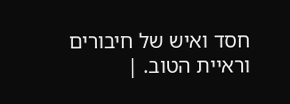חסד ואיש של חיבורים וראיית הטוב. |